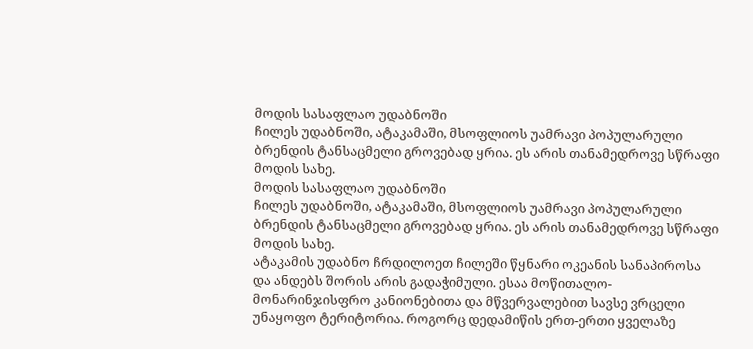მოდის სასაფლაო უდაბნოში
ჩილეს უდაბნოში, ატაკამაში, მსოფლიოს უამრავი პოპულარული ბრენდის ტანსაცმელი გროვებად ყრია. ეს არის თანამედროვე სწრაფი მოდის სახე.
მოდის სასაფლაო უდაბნოში
ჩილეს უდაბნოში, ატაკამაში, მსოფლიოს უამრავი პოპულარული ბრენდის ტანსაცმელი გროვებად ყრია. ეს არის თანამედროვე სწრაფი მოდის სახე.
ატაკამის უდაბნო ჩრდილოეთ ჩილეში წყნარი ოკეანის სანაპიროსა და ანდებს შორის არის გადაჭიმული. ესაა მოწითალო-მონარინჯისფრო კანიონებითა და მწვერვალებით სავსე ვრცელი უნაყოფო ტერიტორია. როგორც დედამიწის ერთ-ერთი ყველაზე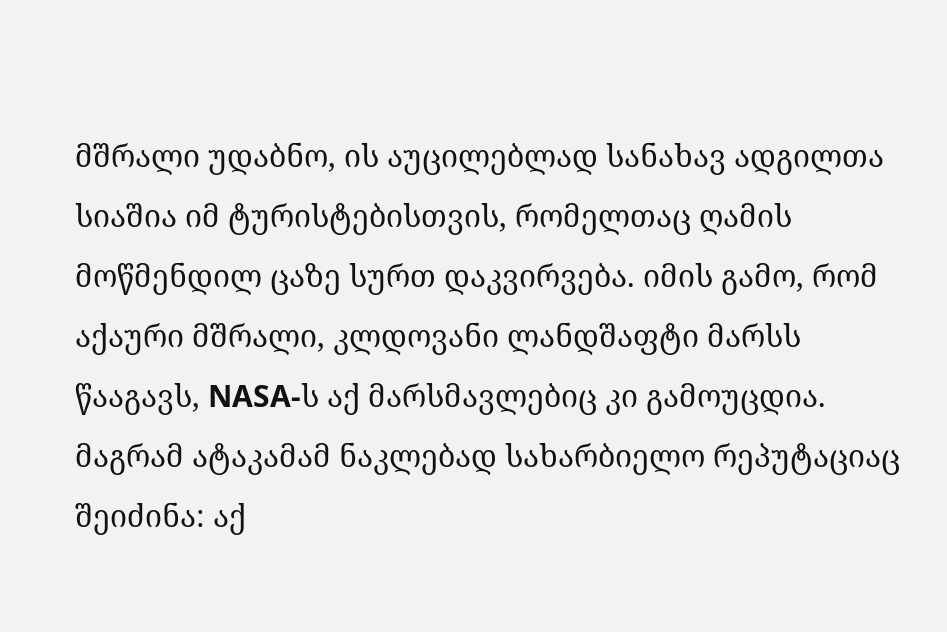მშრალი უდაბნო, ის აუცილებლად სანახავ ადგილთა სიაშია იმ ტურისტებისთვის, რომელთაც ღამის მოწმენდილ ცაზე სურთ დაკვირვება. იმის გამო, რომ აქაური მშრალი, კლდოვანი ლანდშაფტი მარსს წააგავს, NASA-ს აქ მარსმავლებიც კი გამოუცდია.
მაგრამ ატაკამამ ნაკლებად სახარბიელო რეპუტაციაც შეიძინა: აქ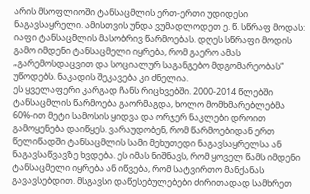არის მსოფლიოში ტანსაცმლის ერთ-ერთი უდიდესი ნაგავსაყრელი. ამისთვის უნდა ვუმადლოდეთ ე. წ. სწრაფ მოდას: იაფი ტანსაცმლის მასობრივ წარმოებას. დღეს სწრაფი მოდის გამო იმდენი ტანსაცმელი იყრება, რომ გაერო ამას „გარემოსდაცვით და სოციალურ საგანგებო მდგომარეობას“ უწოდებს. ნაკადის შეკავება კი ძნელია.
ეს ყველაფერი კარგად ჩანს რიცხვებში. 2000-2014 წლებში ტანსაცმლის წარმოება გაორმაგდა, ხოლო მომხმარებლებმა 60%-ით მეტი სამოსის ყიდვა და ორჯერ ნაკლები დროით გამოყენება დაიწყეს. ვარაუდობენ, რომ წარმოებიდან ერთ წელიწადში ტანსაცმლის სამი მეხუთედი ნაგავსაყრელსა ან ნაგავსაწვავზე ხვდება. ეს იმას ნიშნავს, რომ ყოველ წამს იმდენი ტანსაცმელი იყრება ან იწვება, რომ სატვირთო მანქანას გავავსებდით. მსგავსი დაწესებულებები ძირითადად სამხრეთ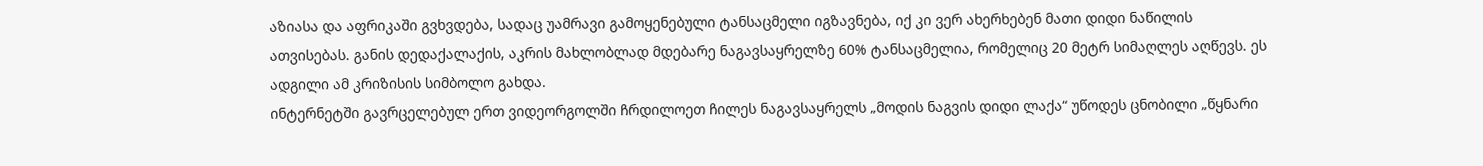აზიასა და აფრიკაში გვხვდება, სადაც უამრავი გამოყენებული ტანსაცმელი იგზავნება, იქ კი ვერ ახერხებენ მათი დიდი ნაწილის ათვისებას. განის დედაქალაქის, აკრის მახლობლად მდებარე ნაგავსაყრელზე 60% ტანსაცმელია, რომელიც 20 მეტრ სიმაღლეს აღწევს. ეს ადგილი ამ კრიზისის სიმბოლო გახდა.
ინტერნეტში გავრცელებულ ერთ ვიდეორგოლში ჩრდილოეთ ჩილეს ნაგავსაყრელს „მოდის ნაგვის დიდი ლაქა“ უწოდეს ცნობილი „წყნარი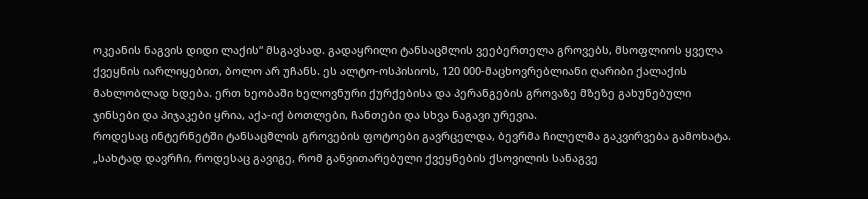ოკეანის ნაგვის დიდი ლაქის“ მსგავსად. გადაყრილი ტანსაცმლის ვეებერთელა გროვებს, მსოფლიოს ყველა ქვეყნის იარლიყებით, ბოლო არ უჩანს. ეს ალტო-ოსპისიოს, 120 000-მაცხოვრებლიანი ღარიბი ქალაქის მახლობლად ხდება. ერთ ხეობაში ხელოვნური ქურქებისა და პერანგების გროვაზე მზეზე გახუნებული ჯინსები და პიჯაკები ყრია, აქა-იქ ბოთლები, ჩანთები და სხვა ნაგავი ურევია.
როდესაც ინტერნეტში ტანსაცმლის გროვების ფოტოები გავრცელდა, ბევრმა ჩილელმა გაკვირვება გამოხატა. „სახტად დავრჩი, როდესაც გავიგე, რომ განვითარებული ქვეყნების ქსოვილის სანაგვე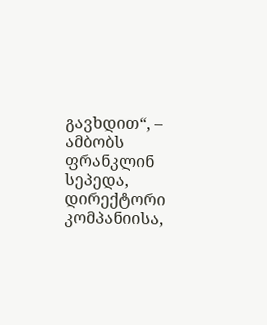გავხდით“, – ამბობს ფრანკლინ სეპედა, დირექტორი კომპანიისა,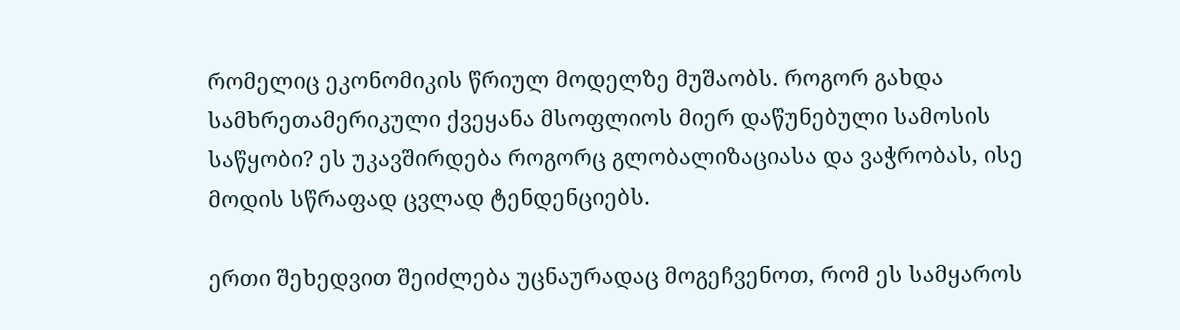რომელიც ეკონომიკის წრიულ მოდელზე მუშაობს. როგორ გახდა სამხრეთამერიკული ქვეყანა მსოფლიოს მიერ დაწუნებული სამოსის საწყობი? ეს უკავშირდება როგორც გლობალიზაციასა და ვაჭრობას, ისე მოდის სწრაფად ცვლად ტენდენციებს.

ერთი შეხედვით შეიძლება უცნაურადაც მოგეჩვენოთ, რომ ეს სამყაროს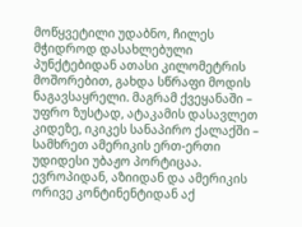მოწყვეტილი უდაბნო, ჩილეს მჭიდროდ დასახლებული პუნქტებიდან ათასი კილომეტრის მოშორებით, გახდა სწრაფი მოდის ნაგავსაყრელი. მაგრამ ქვეყანაში – უფრო ზუსტად, ატაკამის დასავლეთ კიდეზე, იკიკეს სანაპირო ქალაქში – სამხრეთ ამერიკის ერთ-ერთი უდიდესი უბაჟო პორტიცაა. ევროპიდან, აზიიდან და ამერიკის ორივე კონტინენტიდან აქ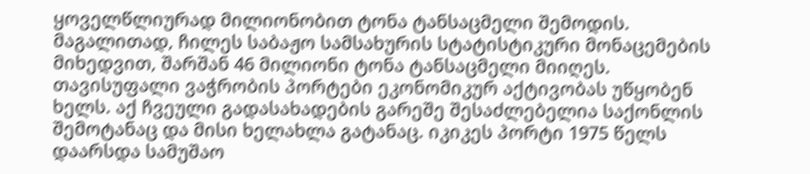ყოველწლიურად მილიონობით ტონა ტანსაცმელი შემოდის. მაგალითად, ჩილეს საბაჟო სამსახურის სტატისტიკური მონაცემების მიხედვით, შარშან 46 მილიონი ტონა ტანსაცმელი მიიღეს.
თავისუფალი ვაჭრობის პორტები ეკონომიკურ აქტივობას უწყობენ ხელს. აქ ჩვეული გადასახადების გარეშე შესაძლებელია საქონლის შემოტანაც და მისი ხელახლა გატანაც. იკიკეს პორტი 1975 წელს დაარსდა სამუშაო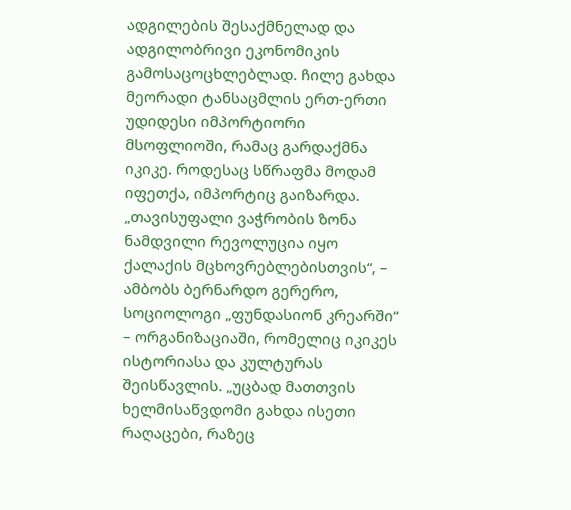ადგილების შესაქმნელად და ადგილობრივი ეკონომიკის გამოსაცოცხლებლად. ჩილე გახდა მეორადი ტანსაცმლის ერთ-ერთი უდიდესი იმპორტიორი მსოფლიოში, რამაც გარდაქმნა იკიკე. როდესაც სწრაფმა მოდამ იფეთქა, იმპორტიც გაიზარდა.
„თავისუფალი ვაჭრობის ზონა ნამდვილი რევოლუცია იყო ქალაქის მცხოვრებლებისთვის“, – ამბობს ბერნარდო გერერო, სოციოლოგი „ფუნდასიონ კრეარში“ – ორგანიზაციაში, რომელიც იკიკეს ისტორიასა და კულტურას შეისწავლის. „უცბად მათთვის ხელმისაწვდომი გახდა ისეთი რაღაცები, რაზეც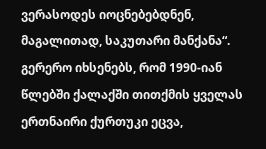ვერასოდეს იოცნებებდნენ, მაგალითად, საკუთარი მანქანა“. გერერო იხსენებს, რომ 1990-იან წლებში ქალაქში თითქმის ყველას ერთნაირი ქურთუკი ეცვა,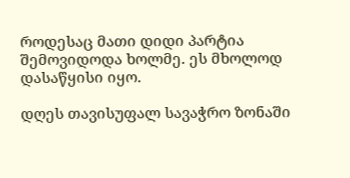როდესაც მათი დიდი პარტია შემოვიდოდა ხოლმე. ეს მხოლოდ დასაწყისი იყო.

დღეს თავისუფალ სავაჭრო ზონაში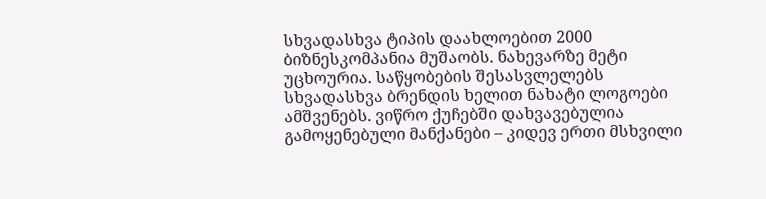სხვადასხვა ტიპის დაახლოებით 2000 ბიზნესკომპანია მუშაობს. ნახევარზე მეტი უცხოურია. საწყობების შესასვლელებს სხვადასხვა ბრენდის ხელით ნახატი ლოგოები ამშვენებს. ვიწრო ქუჩებში დახვავებულია გამოყენებული მანქანები – კიდევ ერთი მსხვილი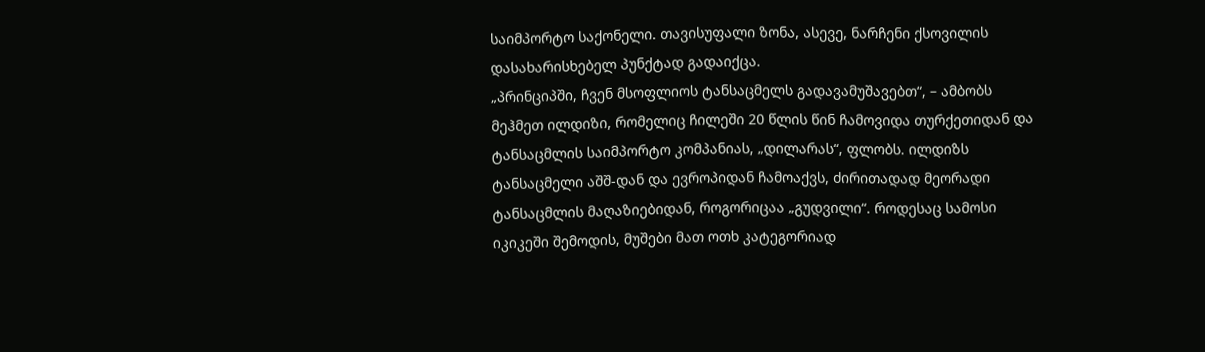საიმპორტო საქონელი. თავისუფალი ზონა, ასევე, ნარჩენი ქსოვილის დასახარისხებელ პუნქტად გადაიქცა.
„პრინციპში, ჩვენ მსოფლიოს ტანსაცმელს გადავამუშავებთ“, – ამბობს მეჰმეთ ილდიზი, რომელიც ჩილეში 20 წლის წინ ჩამოვიდა თურქეთიდან და ტანსაცმლის საიმპორტო კომპანიას, „დილარას“, ფლობს. ილდიზს ტანსაცმელი აშშ-დან და ევროპიდან ჩამოაქვს, ძირითადად მეორადი ტანსაცმლის მაღაზიებიდან, როგორიცაა „გუდვილი“. როდესაც სამოსი იკიკეში შემოდის, მუშები მათ ოთხ კატეგორიად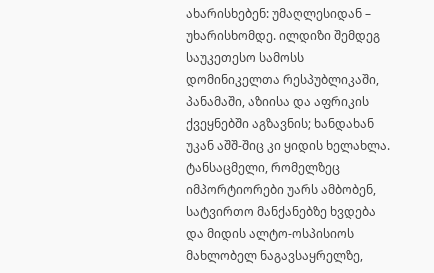ახარისხებენ: უმაღლესიდან – უხარისხომდე. ილდიზი შემდეგ საუკეთესო სამოსს დომინიკელთა რესპუბლიკაში, პანამაში, აზიისა და აფრიკის ქვეყნებში აგზავნის; ხანდახან უკან აშშ-შიც კი ყიდის ხელახლა.
ტანსაცმელი, რომელზეც იმპორტიორები უარს ამბობენ, სატვირთო მანქანებზე ხვდება და მიდის ალტო-ოსპისიოს მახლობელ ნაგავსაყრელზე,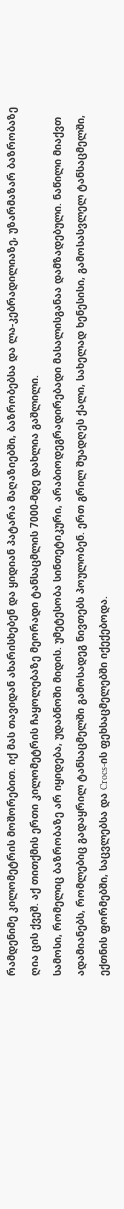რამდენიმე კილომეტრის მოშორებით. იქ მას თავიდან ახარისხებენ და ყიდიან პატარა მაღაზიებში, ბაზრობებსა და ლა-კებრადილიაზე, უზარმაზარ ბაზრობაზე ღია ცის ქვეშ. აქ თითქმის ერთი კილომეტრის ჩაყოლებაზე მეორადი ტანსაცმლის 7000-მდე დახლია გაშლილი.
სამოსი, რომელიც ბაზრობაზე არ იყიდება, უდაბნოში მიდის. უმეტესობა სინთეტიკური, არაბიოდეგრადირებადი მასალისგანაა დამზადებული. ნაწილი მიაქვთ ადამიანებს, რომლებიც გადაყრილ ტანსაცმელში გამოსადეგ ნივთებს პოულობენ. ერთ გრილ შუადღეს ქალი, სახელად ხენესისი, გამოსასვლელ ტანსაცმელში, ექთნის ფორმებში, საცვლებსა და Crocs-ის ფეხსაცმელებში იქექებოდა.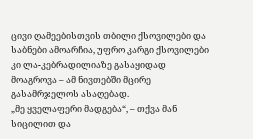ცივი ღამეებისთვის თბილი ქსოვილები და საბნები ამოარჩია, უფრო კარგი ქსოვილები კი ლა-კებრადილიაზე გასაყიდად მოაგროვა – ამ ნივთებში მცირე გასამრჯელოს ასაღებად.
„მე ყველაფერი მადგება“, – თქვა მან სიცილით და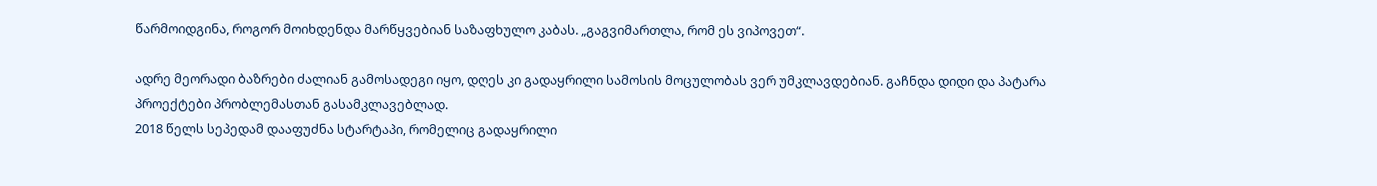წარმოიდგინა, როგორ მოიხდენდა მარწყვებიან საზაფხულო კაბას. „გაგვიმართლა, რომ ეს ვიპოვეთ“.

ადრე მეორადი ბაზრები ძალიან გამოსადეგი იყო, დღეს კი გადაყრილი სამოსის მოცულობას ვერ უმკლავდებიან. გაჩნდა დიდი და პატარა პროექტები პრობლემასთან გასამკლავებლად.
2018 წელს სეპედამ დააფუძნა სტარტაპი, რომელიც გადაყრილი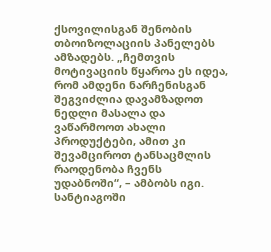ქსოვილისგან შენობის თბოიზოლაციის პანელებს ამზადებს. „ჩემთვის მოტივაციის წყაროა ეს იდეა, რომ ამდენი ნარჩენისგან შეგვიძლია დავამზადოთ ნედლი მასალა და ვაწარმოოთ ახალი პროდუქტები, ამით კი შევამციროთ ტანსაცმლის რაოდენობა ჩვენს უდაბნოში“, – ამბობს იგი.
სანტიაგოში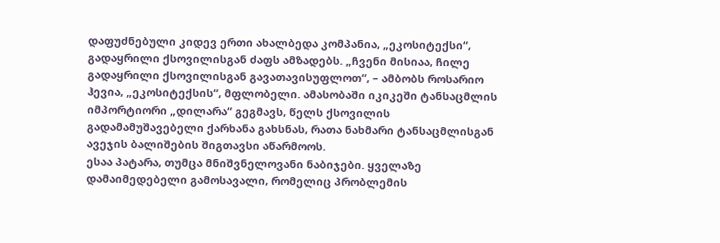დაფუძნებული კიდევ ერთი ახალბედა კომპანია, „ეკოსიტექსი“, გადაყრილი ქსოვილისგან ძაფს ამზადებს. „ჩვენი მისიაა, ჩილე გადაყრილი ქსოვილისგან გავათავისუფლოთ“, – ამბობს როსარიო ჰევია, „ეკოსიტექსის“, მფლობელი. ამასობაში იკიკეში ტანსაცმლის იმპორტიორი „დილარა“ გეგმავს, წელს ქსოვილის გადამამუშავებელი ქარხანა გახსნას, რათა ნახმარი ტანსაცმლისგან ავეჯის ბალიშების შიგთავსი აწარმოოს.
ესაა პატარა, თუმცა მნიშვნელოვანი ნაბიჯები. ყველაზე დამაიმედებელი გამოსავალი, რომელიც პრობლემის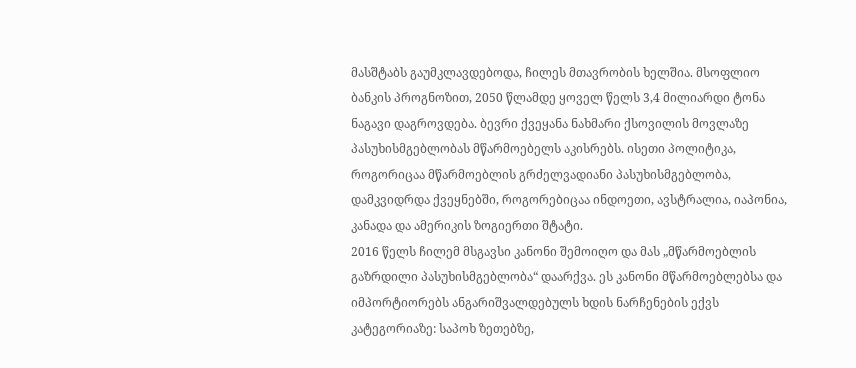მასშტაბს გაუმკლავდებოდა, ჩილეს მთავრობის ხელშია. მსოფლიო ბანკის პროგნოზით, 2050 წლამდე ყოველ წელს 3,4 მილიარდი ტონა ნაგავი დაგროვდება. ბევრი ქვეყანა ნახმარი ქსოვილის მოვლაზე პასუხისმგებლობას მწარმოებელს აკისრებს. ისეთი პოლიტიკა, როგორიცაა მწარმოებლის გრძელვადიანი პასუხისმგებლობა, დამკვიდრდა ქვეყნებში, როგორებიცაა ინდოეთი, ავსტრალია, იაპონია, კანადა და ამერიკის ზოგიერთი შტატი.
2016 წელს ჩილემ მსგავსი კანონი შემოიღო და მას „მწარმოებლის გაზრდილი პასუხისმგებლობა“ დაარქვა. ეს კანონი მწარმოებლებსა და იმპორტიორებს ანგარიშვალდებულს ხდის ნარჩენების ექვს კატეგორიაზე: საპოხ ზეთებზე,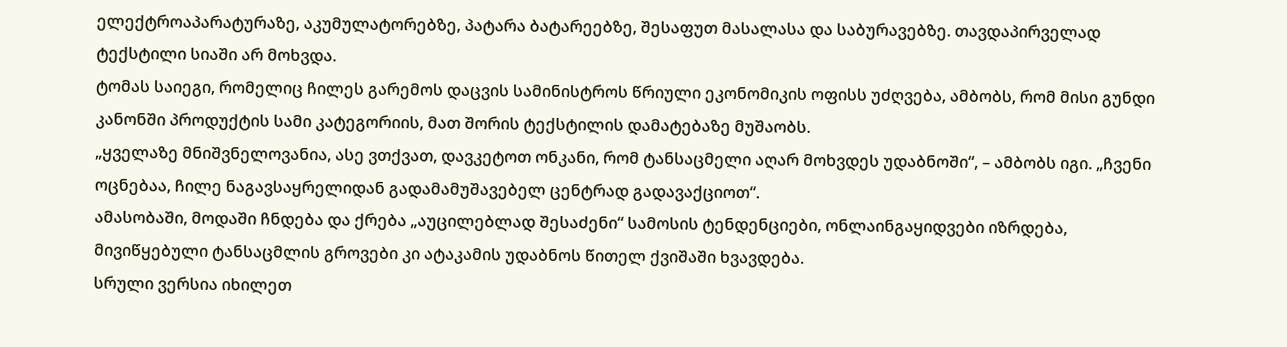ელექტროაპარატურაზე, აკუმულატორებზე, პატარა ბატარეებზე, შესაფუთ მასალასა და საბურავებზე. თავდაპირველად ტექსტილი სიაში არ მოხვდა.
ტომას საიეგი, რომელიც ჩილეს გარემოს დაცვის სამინისტროს წრიული ეკონომიკის ოფისს უძღვება, ამბობს, რომ მისი გუნდი კანონში პროდუქტის სამი კატეგორიის, მათ შორის ტექსტილის დამატებაზე მუშაობს.
„ყველაზე მნიშვნელოვანია, ასე ვთქვათ, დავკეტოთ ონკანი, რომ ტანსაცმელი აღარ მოხვდეს უდაბნოში“, – ამბობს იგი. „ჩვენი ოცნებაა, ჩილე ნაგავსაყრელიდან გადამამუშავებელ ცენტრად გადავაქციოთ“.
ამასობაში, მოდაში ჩნდება და ქრება „აუცილებლად შესაძენი“ სამოსის ტენდენციები, ონლაინგაყიდვები იზრდება, მივიწყებული ტანსაცმლის გროვები კი ატაკამის უდაბნოს წითელ ქვიშაში ხვავდება.
სრული ვერსია იხილეთ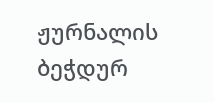ჟურნალის ბეჭდურ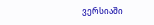ვერსიაში